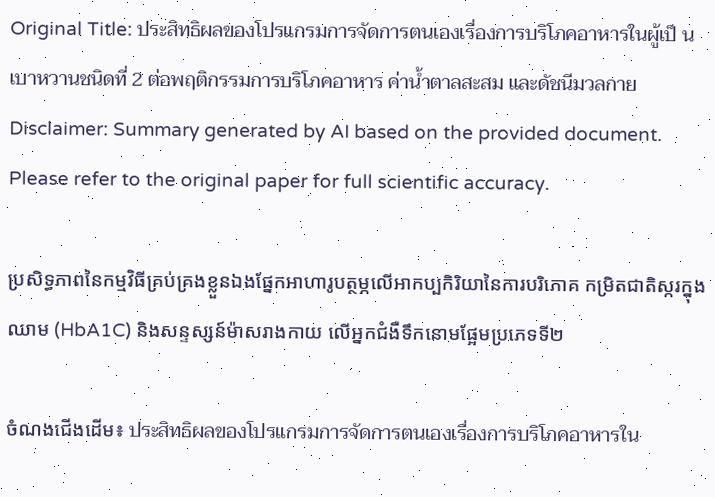Original Title: ประสิทธิผลของโปรแกรมการจัดการตนเองเรื่องการบริโภคอาหารในผู้เป็ นเบาหวานชนิดที่ 2 ต่อพฤติกรรมการบริโภคอาหาร ค่าน้ำตาลสะสม และดัชนีมวลกาย
Disclaimer: Summary generated by AI based on the provided document. Please refer to the original paper for full scientific accuracy.

ប្រសិទ្ធភាពនៃកម្មវិធីគ្រប់គ្រងខ្លួនឯងផ្នែកអាហារូបត្ថម្ភលើអាកប្បកិរិយានៃការបរិភោគ កម្រិតជាតិស្ករក្នុងឈាម (HbA1C) និងសន្ទស្សន៍ម៉ាសរាងកាយ លើអ្នកជំងឺទឹកនោមផ្អែមប្រភេទទី២

ចំណងជើងដើម៖ ประสิทธิผลของโปรแกรมการจัดการตนเองเรื่องการบริโภคอาหารใน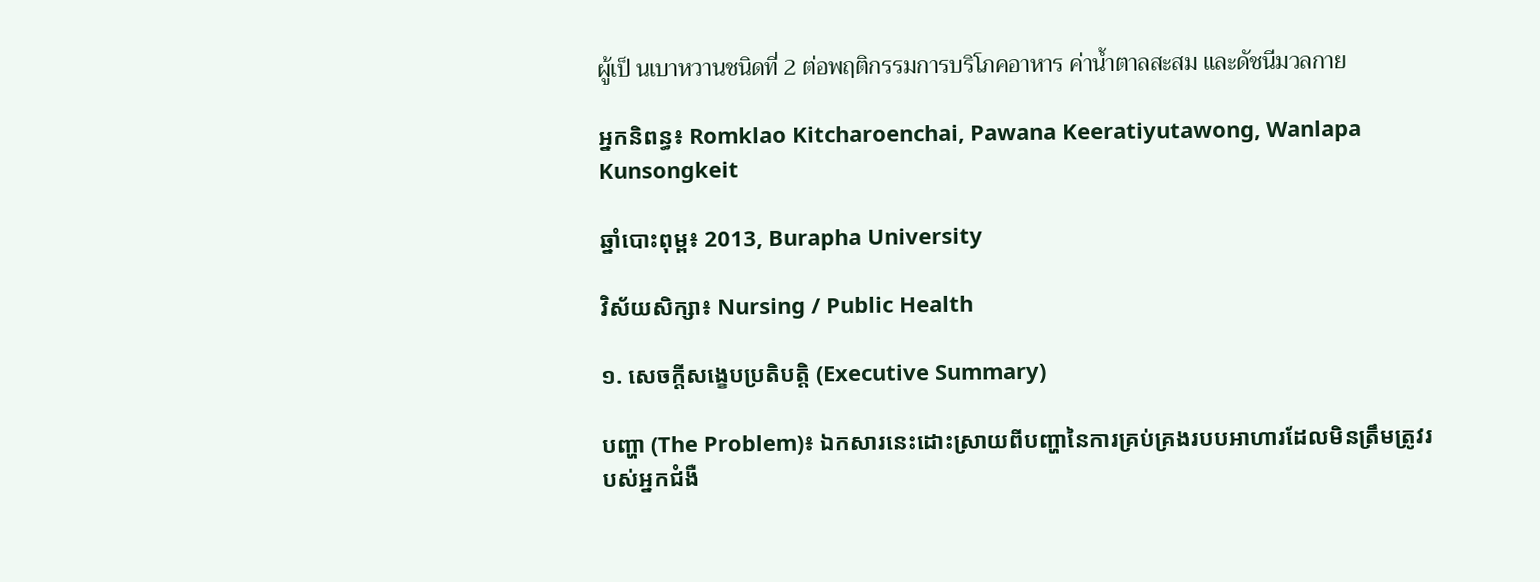ผู้เป็ นเบาหวานชนิดที่ 2 ต่อพฤติกรรมการบริโภคอาหาร ค่าน้ำตาลสะสม และดัชนีมวลกาย

អ្នកនិពន្ធ៖ Romklao Kitcharoenchai, Pawana Keeratiyutawong, Wanlapa Kunsongkeit

ឆ្នាំបោះពុម្ព៖ 2013, Burapha University

វិស័យសិក្សា៖ Nursing / Public Health

១. សេចក្តីសង្ខេបប្រតិបត្តិ (Executive Summary)

បញ្ហា (The Problem)៖ ឯកសារនេះដោះស្រាយពីបញ្ហានៃការគ្រប់គ្រងរបបអាហារដែលមិនត្រឹមត្រូវរបស់អ្នកជំងឺ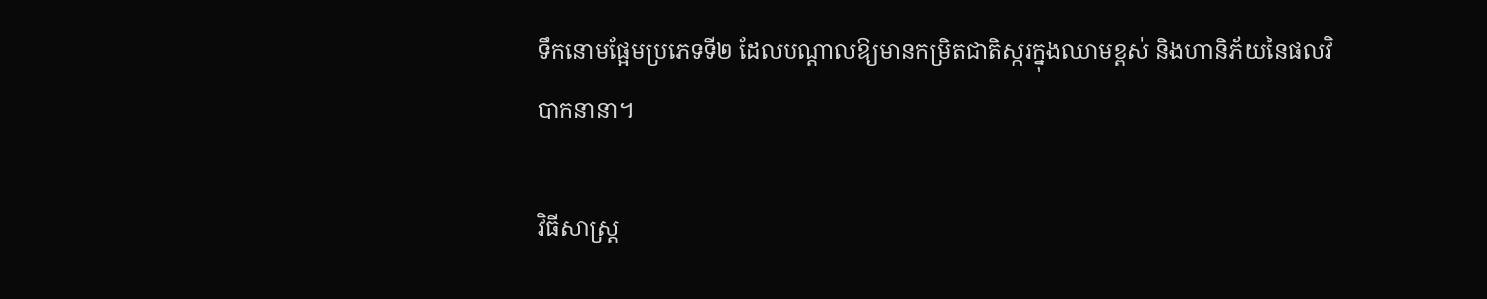ទឹកនោមផ្អែមប្រភេទទី២ ដែលបណ្តាលឱ្យមានកម្រិតជាតិស្ករក្នុងឈាមខ្ពស់ និងហានិភ័យនៃផលវិបាកនានា។

វិធីសាស្ត្រ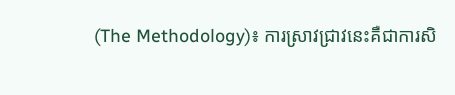(The Methodology)៖ ការស្រាវជ្រាវនេះគឺជាការសិ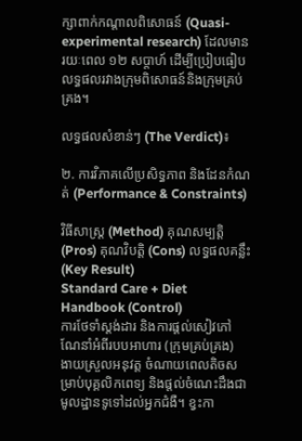ក្សាពាក់កណ្តាលពិសោធន៍ (Quasi-experimental research) ដែលមានរយៈពេល ១២ សប្តាហ៍ ដើម្បីប្រៀបធៀបលទ្ធផលរវាងក្រុមពិសោធន៍និងក្រុមគ្រប់គ្រង។

លទ្ធផលសំខាន់ៗ (The Verdict)៖

២. ការវិភាគលើប្រសិទ្ធភាព និងដែនកំណត់ (Performance & Constraints)

វិធីសាស្ត្រ (Method) គុណសម្បត្តិ (Pros) គុណវិបត្តិ (Cons) លទ្ធផលគន្លឹះ (Key Result)
Standard Care + Diet Handbook (Control)
ការថែទាំស្តង់ដារ និងការផ្តល់សៀវភៅណែនាំអំពីរបបអាហារ (ក្រុមគ្រប់គ្រង)
ងាយស្រួលអនុវត្ត ចំណាយពេលតិចសម្រាប់បុគ្គលិកពេទ្យ និងផ្តល់ចំណេះដឹងជាមូលដ្ឋានទូទៅដល់អ្នកជំងឺ។ ខ្វះកា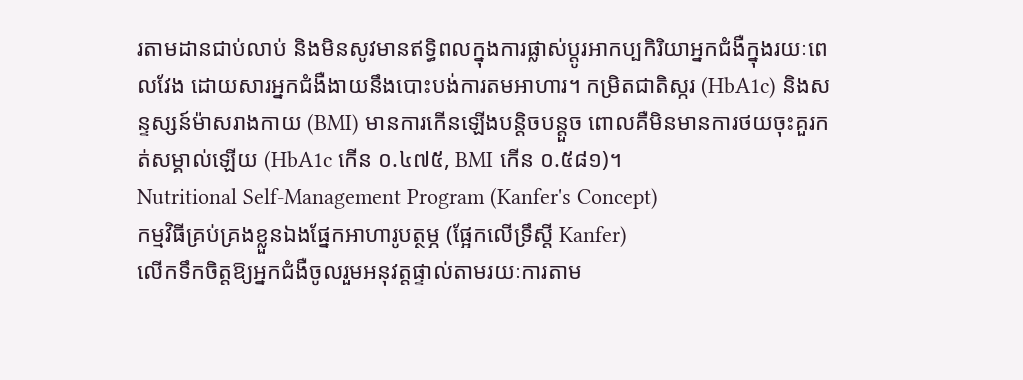រតាមដានជាប់លាប់ និងមិនសូវមានឥទ្ធិពលក្នុងការផ្លាស់ប្តូរអាកប្បកិរិយាអ្នកជំងឺក្នុងរយៈពេលវែង ដោយសារអ្នកជំងឺងាយនឹងបោះបង់ការតមអាហារ។ កម្រិតជាតិស្ករ (HbA1c) និងសន្ទស្សន៍ម៉ាសរាងកាយ (BMI) មានការកើនឡើងបន្តិចបន្តួច ពោលគឺមិនមានការថយចុះគួរកត់សម្គាល់ឡើយ (HbA1c កើន ០.៤៧៥, BMI កើន ០.៥៨១)។
Nutritional Self-Management Program (Kanfer's Concept)
កម្មវិធីគ្រប់គ្រងខ្លួនឯងផ្នែកអាហារូបត្ថម្ភ (ផ្អែកលើទ្រឹស្តី Kanfer)
លើកទឹកចិត្តឱ្យអ្នកជំងឺចូលរួមអនុវត្តផ្ទាល់តាមរយៈការតាម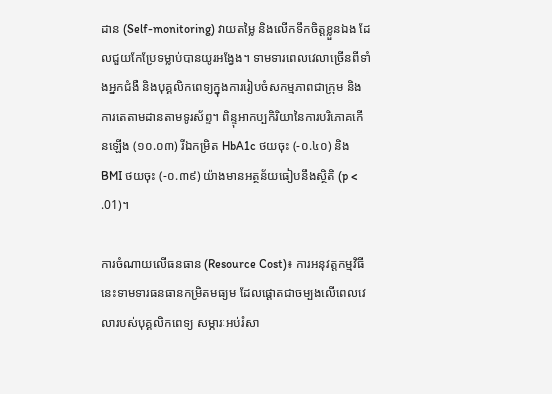ដាន (Self-monitoring) វាយតម្លៃ និងលើកទឹកចិត្តខ្លួនឯង ដែលជួយកែប្រែទម្លាប់បានយូរអង្វែង។ ទាមទារពេលវេលាច្រើនពីទាំងអ្នកជំងឺ និងបុគ្គលិកពេទ្យក្នុងការរៀបចំសកម្មភាពជាក្រុម និងការតេតាមដានតាមទូរស័ព្ទ។ ពិន្ទុអាកប្បកិរិយានៃការបរិភោគកើនឡើង (១០.០៣) រីឯកម្រិត HbA1c ថយចុះ (-០.៤០) និង BMI ថយចុះ (-០.៣៩) យ៉ាងមានអត្ថន័យធៀបនឹងស្ថិតិ (p < .01)។

ការចំណាយលើធនធាន (Resource Cost)៖ ការអនុវត្តកម្មវិធីនេះទាមទារធនធានកម្រិតមធ្យម ដែលផ្តោតជាចម្បងលើពេលវេលារបស់បុគ្គលិកពេទ្យ សម្ភារៈអប់រំសា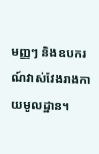មញ្ញៗ និងឧបករណ៍វាស់វែងរាងកាយមូលដ្ឋាន។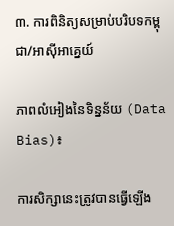៣. ការពិនិត្យសម្រាប់បរិបទកម្ពុជា/អាស៊ីអាគ្នេយ៍

ភាពលំអៀងនៃទិន្នន័យ (Data Bias)៖

ការសិក្សានេះត្រូវបានធ្វើឡើង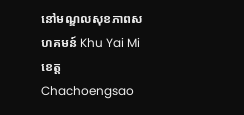នៅមណ្ឌលសុខភាពសហគមន៍ Khu Yai Mi ខេត្ត Chachoengsao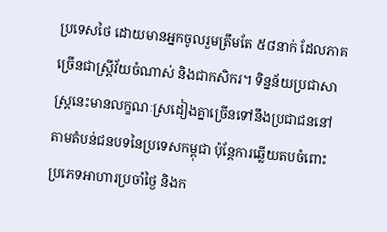ប្រទេសថៃ ដោយមានអ្នកចូលរួមត្រឹមតែ ៥៨នាក់ ដែលភាគច្រើនជាស្ត្រីវ័យចំណាស់ និងជាកសិករ។ ទិន្នន័យប្រជាសាស្ត្រនេះមានលក្ខណៈស្រដៀងគ្នាច្រើនទៅនឹងប្រជាជននៅតាមតំបន់ជនបទនៃប្រទេសកម្ពុជា ប៉ុន្តែការឆ្លើយតបចំពោះប្រភេទអាហារប្រចាំថ្ងៃ និងក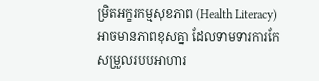ម្រិតអក្ខរកម្មសុខភាព (Health Literacy) អាចមានភាពខុសគ្នា ដែលទាមទារការកែសម្រួលរបបអាហារ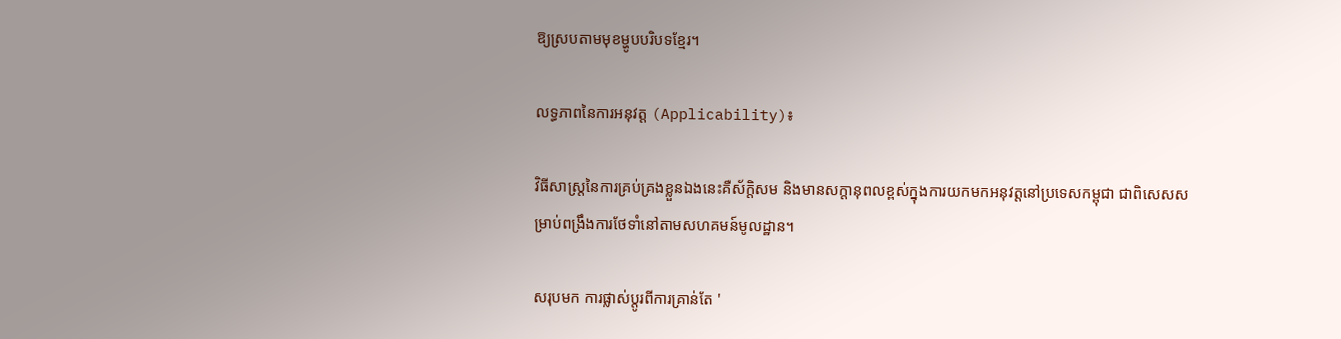ឱ្យស្របតាមមុខម្ហូបបរិបទខ្មែរ។

លទ្ធភាពនៃការអនុវត្ត (Applicability)៖

វិធីសាស្ត្រនៃការគ្រប់គ្រងខ្លួនឯងនេះគឺស័ក្តិសម និងមានសក្តានុពលខ្ពស់ក្នុងការយកមកអនុវត្តនៅប្រទេសកម្ពុជា ជាពិសេសសម្រាប់ពង្រឹងការថែទាំនៅតាមសហគមន៍មូលដ្ឋាន។

សរុបមក ការផ្លាស់ប្តូរពីការគ្រាន់តែ '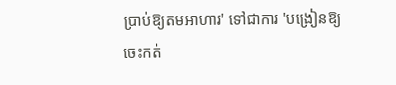ប្រាប់ឱ្យតមអាហារ' ទៅជាការ 'បង្រៀនឱ្យចេះកត់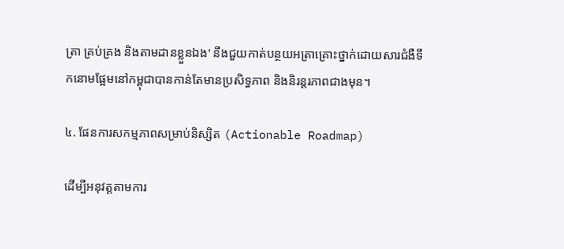ត្រា គ្រប់គ្រង និងតាមដានខ្លួនឯង' នឹងជួយកាត់បន្ថយអត្រាគ្រោះថ្នាក់ដោយសារជំងឺទឹកនោមផ្អែមនៅកម្ពុជាបានកាន់តែមានប្រសិទ្ធភាព និងនិរន្តរភាពជាងមុន។

៤. ផែនការសកម្មភាពសម្រាប់និស្សិត (Actionable Roadmap)

ដើម្បីអនុវត្តតាមការ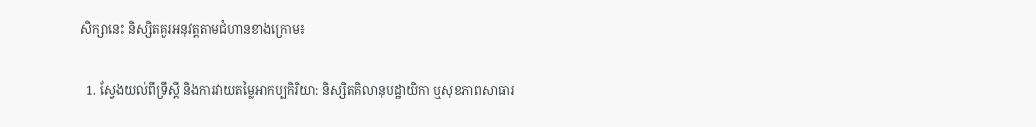សិក្សានេះ និស្សិតគួរអនុវត្តតាមជំហានខាងក្រោម៖

  1. ស្វែងយល់ពីទ្រឹស្តី និងការវាយតម្លៃអាកប្បកិរិយា: និស្សិតគិលានុបដ្ឋាយិកា ឬសុខភាពសាធារ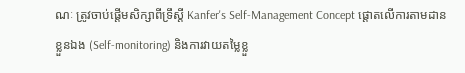ណៈ ត្រូវចាប់ផ្តើមសិក្សាពីទ្រឹស្តី Kanfer's Self-Management Concept ផ្តោតលើការតាមដានខ្លួនឯង (Self-monitoring) និងការវាយតម្លៃខ្លួ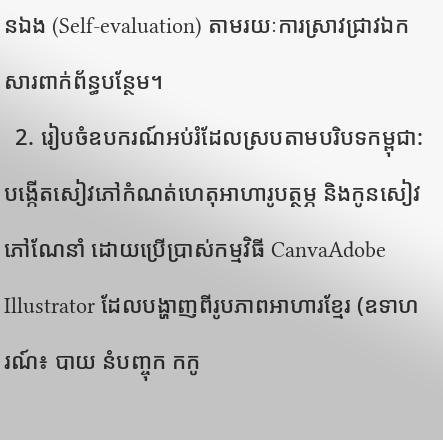នឯង (Self-evaluation) តាមរយៈការស្រាវជ្រាវឯកសារពាក់ព័ន្ធបន្ថែម។
  2. រៀបចំឧបករណ៍អប់រំដែលស្របតាមបរិបទកម្ពុជា: បង្កើតសៀវភៅកំណត់ហេតុអាហារូបត្ថម្ភ និងកូនសៀវភៅណែនាំ ដោយប្រើប្រាស់កម្មវិធី CanvaAdobe Illustrator ដែលបង្ហាញពីរូបភាពអាហារខ្មែរ (ឧទាហរណ៍៖ បាយ នំបញ្ចុក កកូ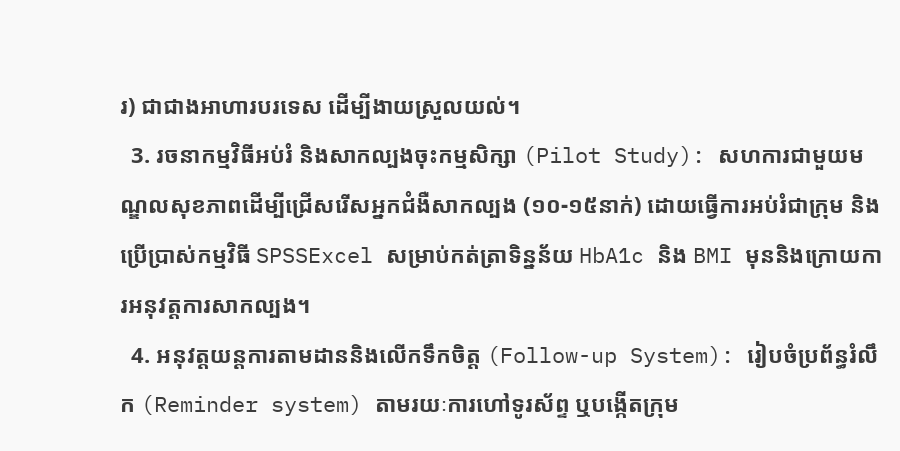រ) ជាជាងអាហារបរទេស ដើម្បីងាយស្រួលយល់។
  3. រចនាកម្មវិធីអប់រំ និងសាកល្បងចុះកម្មសិក្សា (Pilot Study): សហការជាមួយមណ្ឌលសុខភាពដើម្បីជ្រើសរើសអ្នកជំងឺសាកល្បង (១០-១៥នាក់) ដោយធ្វើការអប់រំជាក្រុម និងប្រើប្រាស់កម្មវិធី SPSSExcel សម្រាប់កត់ត្រាទិន្នន័យ HbA1c និង BMI មុននិងក្រោយការអនុវត្តការសាកល្បង។
  4. អនុវត្តយន្តការតាមដាននិងលើកទឹកចិត្ត (Follow-up System): រៀបចំប្រព័ន្ធរំលឹក (Reminder system) តាមរយៈការហៅទូរស័ព្ទ ឬបង្កើតក្រុម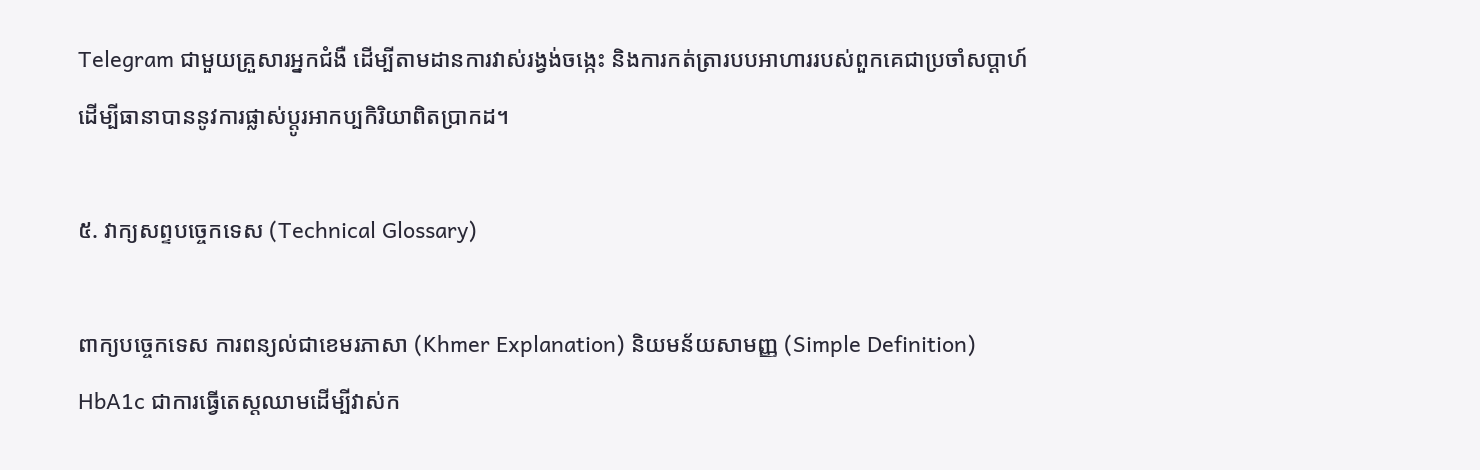Telegram ជាមួយគ្រួសារអ្នកជំងឺ ដើម្បីតាមដានការវាស់រង្វង់ចង្កេះ និងការកត់ត្រារបបអាហាររបស់ពួកគេជាប្រចាំសប្តាហ៍ ដើម្បីធានាបាននូវការផ្លាស់ប្តូរអាកប្បកិរិយាពិតប្រាកដ។

៥. វាក្យសព្ទបច្ចេកទេស (Technical Glossary)

ពាក្យបច្ចេកទេស ការពន្យល់ជាខេមរភាសា (Khmer Explanation) និយមន័យសាមញ្ញ (Simple Definition)
HbA1c ជាការធ្វើតេស្តឈាមដើម្បីវាស់ក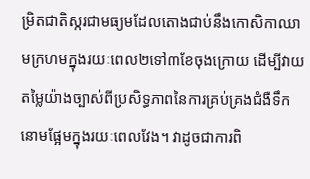ម្រិតជាតិស្ករជាមធ្យមដែលតោងជាប់នឹងកោសិកាឈាមក្រហមក្នុងរយៈពេល២ទៅ៣ខែចុងក្រោយ ដើម្បីវាយតម្លៃយ៉ាងច្បាស់ពីប្រសិទ្ធភាពនៃការគ្រប់គ្រងជំងឺទឹកនោមផ្អែមក្នុងរយៈពេលវែង។ វាដូចជាការពិ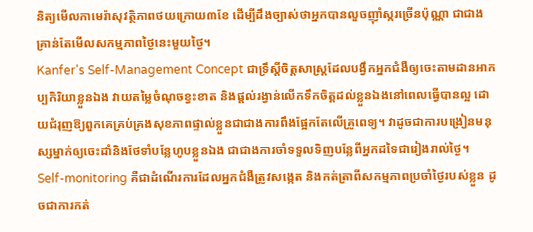និត្យមើលកាមេរ៉ាសុវត្ថិភាពថយក្រោយ៣ខែ ដើម្បីដឹងច្បាស់ថាអ្នកបានលួចញ៉ាំស្ករច្រើនប៉ុណ្ណា ជាជាងគ្រាន់តែមើលសកម្មភាពថ្ងៃនេះមួយថ្ងៃ។
Kanfer's Self-Management Concept ជាទ្រឹស្តីចិត្តសាស្ត្រដែលបង្វឹកអ្នកជំងឺឲ្យចេះតាមដានអាកប្បកិរិយាខ្លួនឯង វាយតម្លៃចំណុចខ្វះខាត និងផ្តល់រង្វាន់លើកទឹកចិត្តដល់ខ្លួនឯងនៅពេលធ្វើបានល្អ ដោយជំរុញឱ្យពួកគេគ្រប់គ្រងសុខភាពផ្ទាល់ខ្លួនជាជាងការពឹងផ្អែកតែលើគ្រូពេទ្យ។ វាដូចជាការបង្រៀនមនុស្សម្នាក់ឲ្យចេះដាំនិងថែទាំបន្លែហូបខ្លួនឯង ជាជាងការចាំទទួលទិញបន្លែពីអ្នកដទៃជារៀងរាល់ថ្ងៃ។
Self-monitoring គឺជាដំណើរការដែលអ្នកជំងឺត្រូវសង្កេត និងកត់ត្រាពីសកម្មភាពប្រចាំថ្ងៃរបស់ខ្លួន ដូចជាការកត់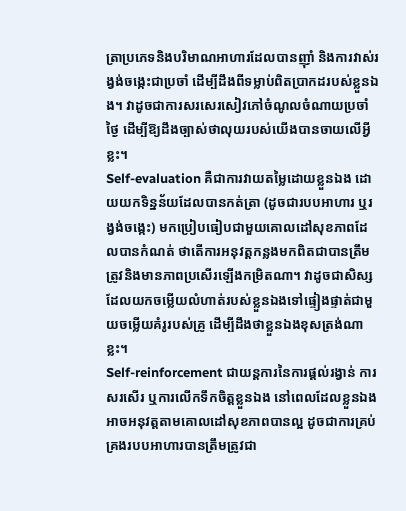ត្រាប្រភេទនិងបរិមាណអាហារដែលបានញ៉ាំ និងការវាស់រង្វង់ចង្កេះជាប្រចាំ ដើម្បីដឹងពីទម្លាប់ពិតប្រាកដរបស់ខ្លួនឯង។ វាដូចជាការសរសេរសៀវភៅចំណូលចំណាយប្រចាំថ្ងៃ ដើម្បីឱ្យដឹងច្បាស់ថាលុយរបស់យើងបានចាយលើអ្វីខ្លះ។
Self-evaluation គឺជាការវាយតម្លៃដោយខ្លួនឯង ដោយយកទិន្នន័យដែលបានកត់ត្រា (ដូចជារបបអាហារ ឬរង្វង់ចង្កេះ) មកប្រៀបធៀបជាមួយគោលដៅសុខភាពដែលបានកំណត់ ថាតើការអនុវត្តកន្លងមកពិតជាបានត្រឹមត្រូវនិងមានភាពប្រសើរឡើងកម្រិតណា។ វាដូចជាសិស្សដែលយកចម្លើយលំហាត់របស់ខ្លួនឯងទៅផ្ទៀងផ្ទាត់ជាមួយចម្លើយគំរូរបស់គ្រូ ដើម្បីដឹងថាខ្លួនឯងខុសត្រង់ណាខ្លះ។
Self-reinforcement ជាយន្តការនៃការផ្តល់រង្វាន់ ការសរសើរ ឬការលើកទឹកចិត្តខ្លួនឯង នៅពេលដែលខ្លួនឯងអាចអនុវត្តតាមគោលដៅសុខភាពបានល្អ ដូចជាការគ្រប់គ្រងរបបអាហារបានត្រឹមត្រូវជា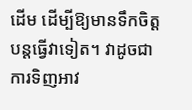ដើម ដើម្បីឱ្យមានទឹកចិត្តបន្តធ្វើវាទៀត។ វាដូចជាការទិញអាវ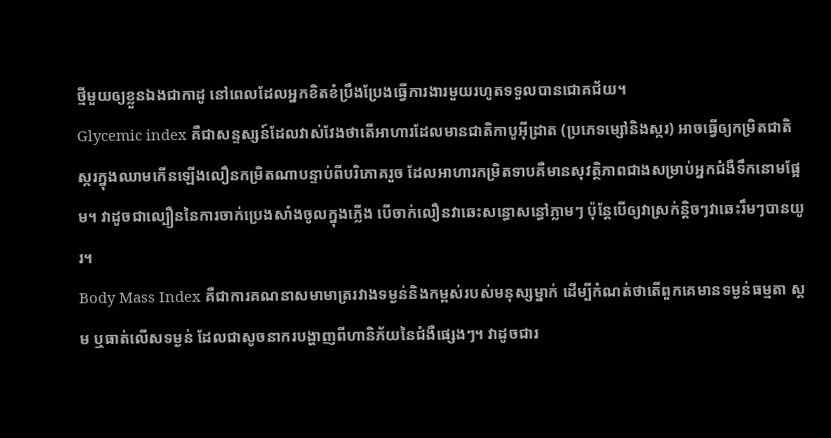ថ្មីមួយឲ្យខ្លួនឯងជាកាដូ នៅពេលដែលអ្នកខិតខំប្រឹងប្រែងធ្វើការងារមួយរហូតទទួលបានជោគជ័យ។
Glycemic index គឺជាសន្ទស្សន៍ដែលវាស់វែងថាតើអាហារដែលមានជាតិកាបូអ៊ីដ្រាត (ប្រភេទម្សៅនិងស្ករ) អាចធ្វើឲ្យកម្រិតជាតិស្ករក្នុងឈាមកើនឡើងលឿនកម្រិតណាបន្ទាប់ពីបរិភោគរួច ដែលអាហារកម្រិតទាបគឺមានសុវត្ថិភាពជាងសម្រាប់អ្នកជំងឺទឹកនោមផ្អែម។ វាដូចជាល្បឿននៃការចាក់ប្រេងសាំងចូលក្នុងភ្លើង បើចាក់លឿនវាឆេះសន្ធោសន្ធៅភ្លាមៗ ប៉ុន្តែបើឲ្យវាស្រក់ន្តិចៗវាឆេះរឹមៗបានយូរ។
Body Mass Index គឺជាការគណនាសមាមាត្ររវាងទម្ងន់និងកម្ពស់របស់មនុស្សម្នាក់ ដើម្បីកំណត់ថាតើពួកគេមានទម្ងន់ធម្មតា ស្គម ឬធាត់លើសទម្ងន់ ដែលជាសូចនាករបង្ហាញពីហានិភ័យនៃជំងឺផ្សេងៗ។ វាដូចជារ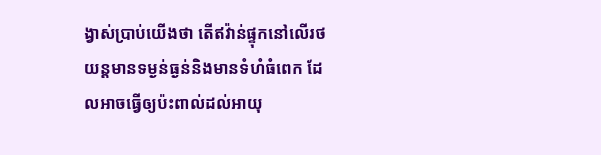ង្វាស់ប្រាប់យើងថា តើឥវ៉ាន់ផ្ទុកនៅលើរថយន្តមានទម្ងន់ធ្ងន់និងមានទំហំធំពេក ដែលអាចធ្វើឲ្យប៉ះពាល់ដល់អាយុ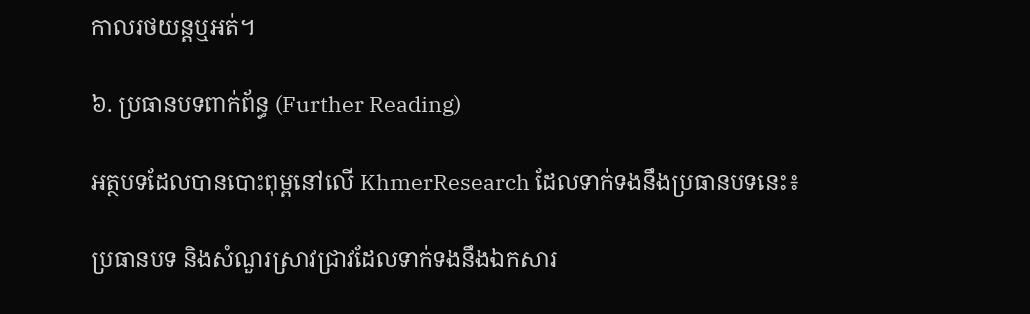កាលរថយន្តឬអត់។

៦. ប្រធានបទពាក់ព័ន្ធ (Further Reading)

អត្ថបទដែលបានបោះពុម្ពនៅលើ KhmerResearch ដែលទាក់ទងនឹងប្រធានបទនេះ៖

ប្រធានបទ និងសំណួរស្រាវជ្រាវដែលទាក់ទងនឹងឯកសារ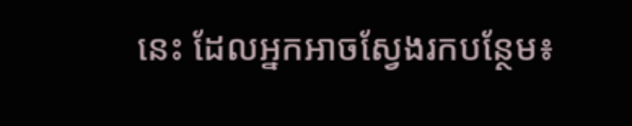នេះ ដែលអ្នកអាចស្វែងរកបន្ថែម៖